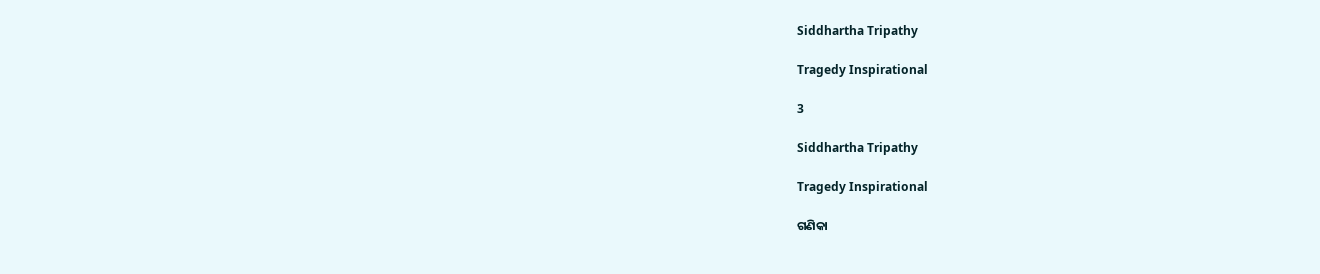Siddhartha Tripathy

Tragedy Inspirational

3

Siddhartha Tripathy

Tragedy Inspirational

ଗଣିକା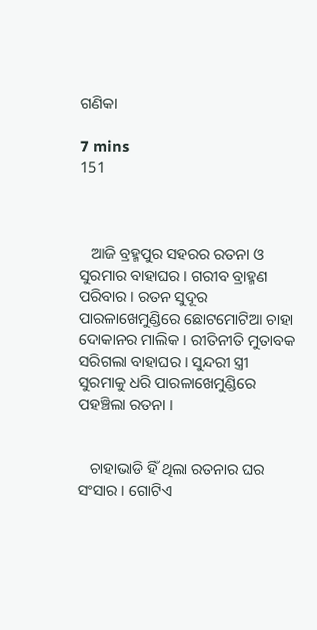ଗଣିକା

7 mins
151



   ଆଜି ବ୍ରହ୍ମପୁର ସହରର ରତନା ଓ ସୁରମାର ବାହାଘର । ଗରୀବ ବ୍ରାହ୍ମଣ ପରିବାର । ରତନ ସୁଦୂର ପାରଳାଖେମୁଣ୍ଡିରେ ଛୋଟମୋଟିଆ ଚାହା ଦୋକାନର ମାଲିକ । ରୀତିନୀତି ମୁତାବକ ସରିଗଲା ବାହାଘର । ସୁନ୍ଦରୀ ସ୍ତ୍ରୀ ସୁରମାକୁ ଧରି ପାରଳାଖେମୁଣ୍ଡିରେ ପହଞ୍ଚିଲା ରତନା ।


   ଚାହାଭାଡି ହିଁ ଥିଲା ରତନାର ଘର ସଂସାର । ଗୋଟିଏ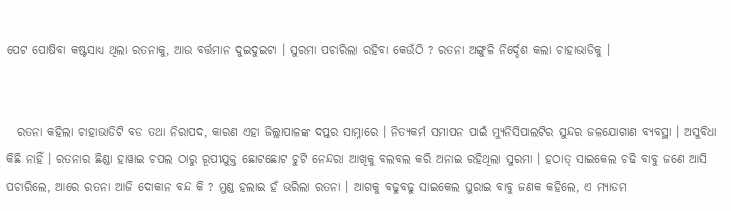ପେଟ ପୋଷିବା କଷ୍ଟସାଧ୍ୟ ଥିଲା ରତନାକୁ, ଆଉ ବର୍ତ୍ତମାନ ଦୁଇଦୁଇଟା । ସୁରମା ପଚାରିଲା ରହିବା କେଉଁଠି ? ରତନା ଅଙ୍ଗୁଳି ନିର୍ଦ୍ଦେଶ କଲା ଚାହାଭାଡିକୁ ।


  ରତନା କହିଲା ଚାହାଭାଡିଟି ବଡ ତଥା ନିରାପଦ, କାରଣ ଏହା ଜିଲ୍ଲାପାଳଙ୍କ ଦପ୍ତର ସାମ୍ନାରେ । ନିତ୍ୟକର୍ମ ସମାପନ ପାଇଁ ମ୍ୟୁନିସିପାଲଟିର ସୁନ୍ଦର ଜଳଯୋଗାଣ ବ୍ୟବସ୍ଥା । ଅସୁବିଧା କିଛି ନାହିଁ । ରତନାର ଛିଣ୍ଡା ହାୱାଇ ଚପଲ ଠାରୁ ରୂପୀଯୁକ୍ତ ଛୋଟଛୋଟ ଚୁଟି ନେନ୍ଦରା ଆଖିକୁ ବଲବଲ କରି ଅନାଇ ରହିଥିଲା ସୁରମା । ହଠାତ୍ ସାଇକେଲ ଚଢି ବାବୁ ଜଣେ ଆସି ପଚାରିଲେ, ଆରେ ରତନା ଆଜି ଦୋକାନ ବନ୍ଦ କି ? ମୁଣ୍ଡ ହଲାଇ ହଁ ଭରିଲା ରତନା । ଆଗକୁ ବଢୁବଢୁ ସାଇକେଲ ଘୁରାଇ ବାବୁ ଜଣକ କହିଲେ, ଏ ମ୍ୟାଡମ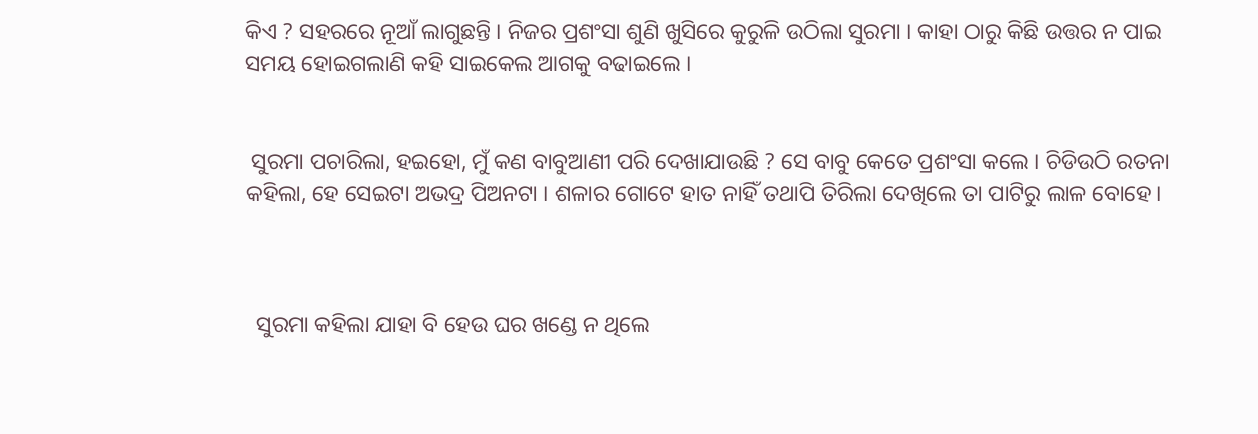କିଏ ? ସହରରେ ନୂଆଁ ଲାଗୁଛନ୍ତି । ନିଜର ପ୍ରଶଂସା ଶୁଣି ଖୁସିରେ କୁରୁଳି ଉଠିଲା ସୁରମା । କାହା ଠାରୁ କିଛି ଉତ୍ତର ନ ପାଇ ସମୟ ହୋଇଗଲାଣି କହି ସାଇକେଲ ଆଗକୁ ବଢାଇଲେ ।


 ସୁରମା ପଚାରିଲା, ହଇହୋ, ମୁଁ କଣ ବାବୁଆଣୀ ପରି ଦେଖାଯାଉଛି ? ସେ ବାବୁ କେତେ ପ୍ରଶଂସା କଲେ । ଚିଡିଉଠି ରତନା କହିଲା, ହେ ସେଇଟା ଅଭଦ୍ର ପିଅନଟା । ଶଳାର ଗୋଟେ ହାତ ନାହିଁ ତଥାପି ତିରିଲା ଦେଖିଲେ ତା ପାଟିରୁ ଲାଳ ବୋହେ।



  ସୁରମା କହିଲା ଯାହା ବି ହେଉ ଘର ଖଣ୍ଡେ ନ ଥିଲେ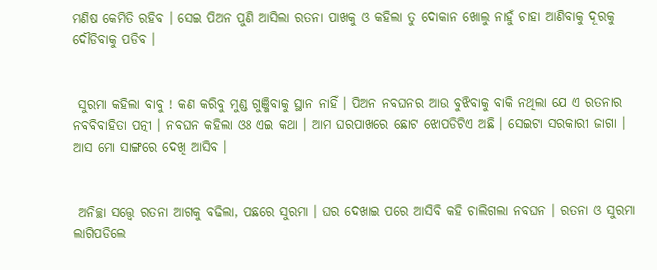ମଣିଷ କେମିତି ରହିବ । ସେଇ ପିଅନ ପୁଣି ଆସିଲା ରତନା ପାଖକୁ ଓ କହିଲା ତୁ ଦୋକାନ ଖୋଲୁ ନାହୁଁ ଚାହା ଆଣିବାକୁ ଦୂରକୁ ଦୌଡିବାକୁ ପଡିବ ।


 ସୁରମା କହିଲା ବାବୁ ! କଣ କରିବୁ ମୁଣ୍ଡ ଗୁଞ୍ଜିବାକୁ ସ୍ଥାନ ନାହିଁ । ପିଅନ ନବଘନର ଆଉ ବୁଝିବାକୁ ବାକି ନଥିଲା ଯେ ଏ ରତନାର ନବବିବାହିତା ପତ୍ନୀ । ନବଘନ କହିଲା ଓଃ ଏଇ କଥା । ଆମ ଘରପାଖରେ ଛୋଟ ଝୋପଡିଟିଏ ଅଛି । ସେଇଟା ସରକାରୀ ଜାଗା । ଆସ ମୋ ସାଙ୍ଗରେ ଦେଖି ଆସିବ ।


 ଅନିଚ୍ଛା ସତ୍ତ୍ୱେ ରତନା ଆଗକୁ ବଢିଲା, ପଛରେ ସୁରମା । ଘର ଦେଖାଇ ପରେ ଆସିବି କହି ଚାଲିଗଲା ନବଘନ । ରତନା ଓ ସୁରମା ଲାଗିପଡିଲେ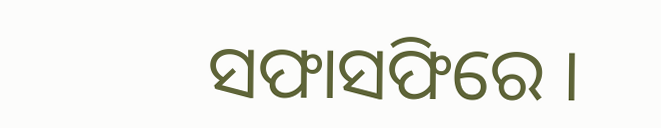ସଫାସଫିରେ ।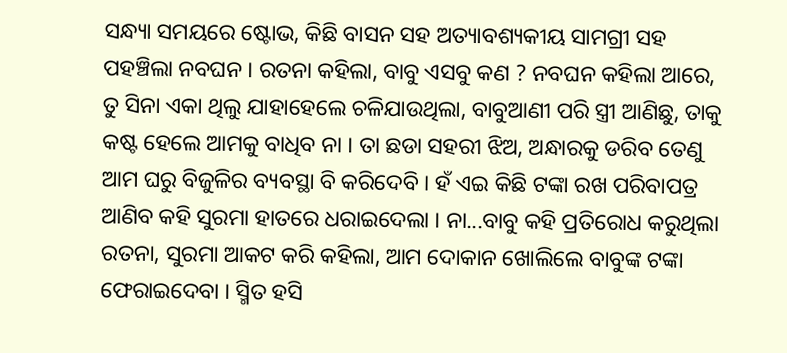ସନ୍ଧ୍ୟା ସମୟରେ ଷ୍ଟୋଭ, କିଛି ବାସନ ସହ ଅତ୍ୟାବଶ୍ୟକୀୟ ସାମଗ୍ରୀ ସହ ପହଞ୍ଚିଲା ନବଘନ । ରତନା କହିଲା, ବାବୁ ଏସବୁ କଣ ? ନବଘନ କହିଲା ଆରେ, ତୁ ସିନା ଏକା ଥିଲୁ ଯାହାହେଲେ ଚଳିଯାଉଥିଲା, ବାବୁଆଣୀ ପରି ସ୍ତ୍ରୀ ଆଣିଛୁ, ତାକୁ କଷ୍ଟ ହେଲେ ଆମକୁ ବାଧିବ ନା । ତା ଛଡା ସହରୀ ଝିଅ, ଅନ୍ଧାରକୁ ଡରିବ ତେଣୁ ଆମ ଘରୁ ବିଜୁଳିର ବ୍ୟବସ୍ଥା ବି କରିଦେବି । ହଁ ଏଇ କିଛି ଟଙ୍କା ରଖ ପରିବାପତ୍ର ଆଣିବ କହି ସୁରମା ହାତରେ ଧରାଇଦେଲା । ନା...ବାବୁ କହି ପ୍ରତିରୋଧ କରୁଥିଲା ରତନା, ସୁରମା ଆକଟ କରି କହିଲା, ଆମ ଦୋକାନ ଖୋଲିଲେ ବାବୁଙ୍କ ଟଙ୍କା ଫେରାଇଦେବା । ସ୍ମିତ ହସି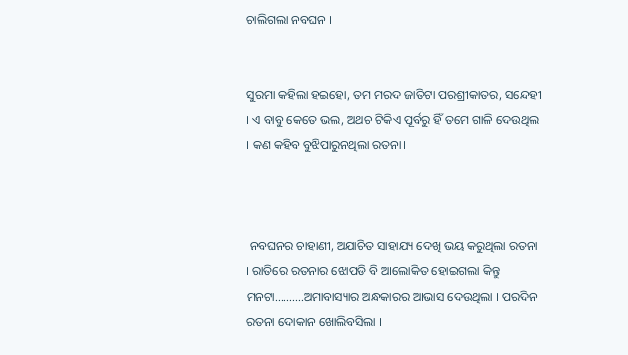ଚାଲିଗଲା ନବଘନ ।


ସୁରମା କହିଲା ହଇହୋ, ତମ ମରଦ ଜାତିଟା ପରଶ୍ରୀକାତର, ସନ୍ଦେହୀ । ଏ ବାବୁ କେତେ ଭଲ, ଅଥଚ ଟିକିଏ ପୂର୍ବରୁ ହିଁ ତମେ ଗାଳି ଦେଉଥିଲ । କଣ କହିବ ବୁଝିପାରୁନଥିଲା ରତନା।



 ନବଘନର ଚାହାଣୀ, ଅଯାଚିତ ସାହାଯ୍ୟ ଦେଖି ଭୟ କରୁଥିଲା ରତନା । ରାତିରେ ରତନାର ଝୋପଡି ବି ଆଲୋକିତ ହୋଇଗଲା କିନ୍ତୁ ମନଟା..........ଅମାବାସ୍ୟାର ଅନ୍ଧକାରର ଆଭାସ ଦେଉଥିଲା । ପରଦିନ ରତନା ଦୋକାନ ଖୋଲିବସିଲା ।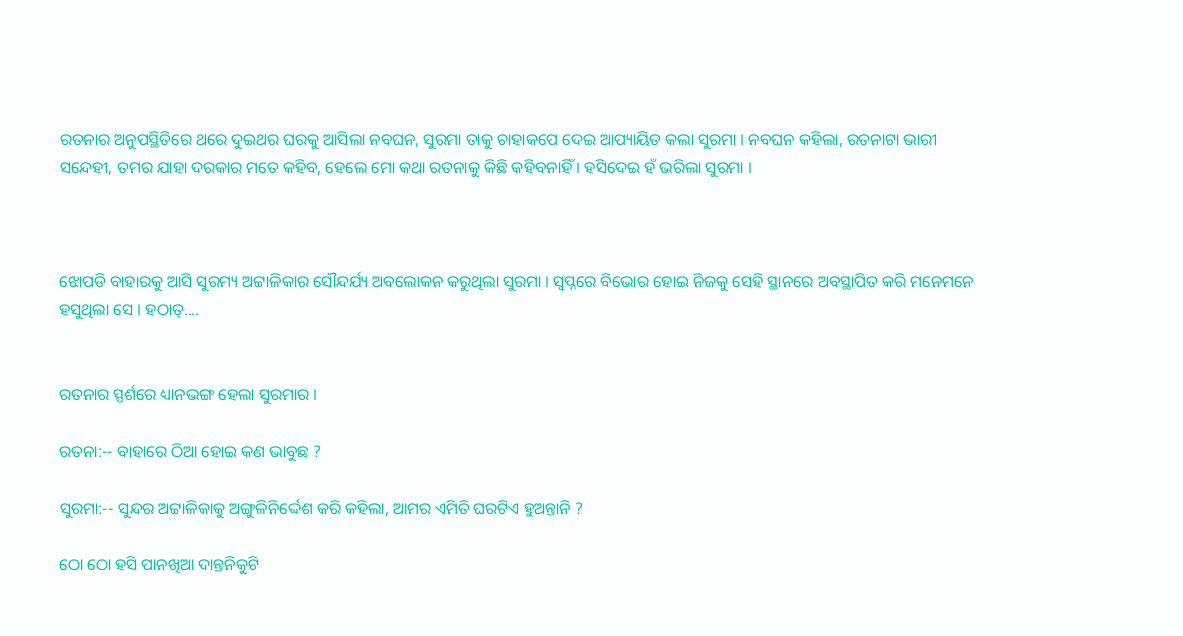ରତନାର ଅନୁପସ୍ଥିତିରେ ଥରେ ଦୁଇଥର ଘରକୁ ଆସିଲା ନବଘନ, ସୁରମା ତାକୁ ଚାହାକପେ ଦେଇ ଆପ୍ୟାୟିତ କଲା ସୁରମା । ନବଘନ କହିଲା, ରତନାଟା ଭାରୀ ସନ୍ଦେହୀ, ତମର ଯାହା ଦରକାର ମତେ କହିବ, ହେଲେ ମୋ କଥା ରତନାକୁ କିଛି କହିବନାହିଁ । ହସିଦେଇ ହଁ ଭରିଲା ସୁରମା ।



ଝୋପଡି ବାହାରକୁ ଆସି ସୁରମ୍ୟ ଅଟ୍ଟାଳିକାର ସୌନ୍ଦର୍ଯ୍ୟ ଅବଲୋକନ କରୁଥିଲା ସୁରମା । ସ୍ୱପ୍ନରେ ବିଭୋର ହୋଇ ନିଜକୁ ସେହି ସ୍ଥାନରେ ଅବସ୍ଥାପିତ କରି ମନେମନେ ହସୁଥିଲା ସେ । ହଠାତ୍....


ରତନାର ସ୍ପର୍ଶରେ ଧ୍ୟାନଭଙ୍ଗ ହେଲା ସୁରମାର ।

ରତନା:-- ବାହାରେ ଠିଆ ହୋଇ କଣ ଭାବୁଛ ?

ସୁରମା:-- ସୁନ୍ଦର ଅଟ୍ଟାଳିକାକୁ ଅଙ୍ଗୁଳିନିର୍ଦ୍ଦେଶ କରି କହିଲା, ଆମର ଏମିତି ଘରଟିଏ ହୁଅନ୍ତାନି ?

ଠୋ ଠୋ ହସି ପାନଖିଆ ଦାନ୍ତନିକୁଟି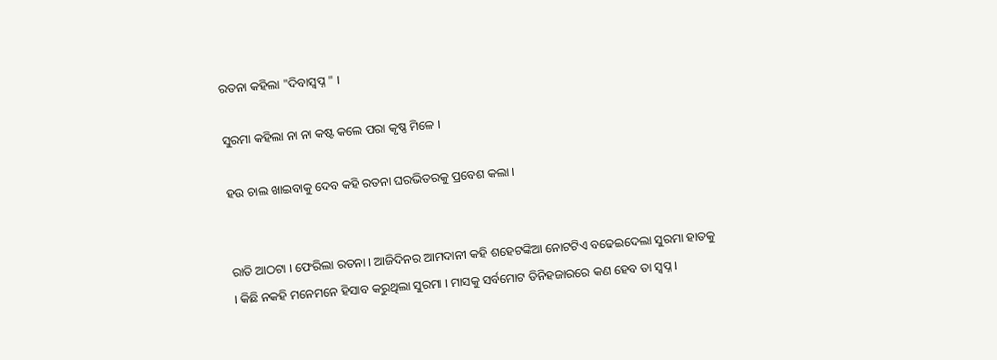ରତନା କହିଲା "ଦିବାସ୍ୱପ୍ନ " ।

ସୁରମା କହିଲା ନା ନା କଷ୍ଟ କଲେ ପରା କୃଷ୍ଣ ମିଳେ ।

ହଉ ଚାଲ ଖାଇବାକୁ ଦେବ କହି ରତନା ଘରଭିତରକୁ ପ୍ରବେଶ କଲା ।


ରାତି ଆଠଟା । ଫେରିଲା ରତନା । ଆଜିଦିନର ଆମଦାନୀ କହି ଶହେଟଙ୍କିଆ ନୋଟଟିଏ ବଢେଇଦେଲା ସୁରମା ହାତକୁ । କିଛି ନକହି ମନେମନେ ହିସାବ କରୁଥିଲା ସୁରମା । ମାସକୁ ସର୍ବମୋଟ ତିନିହଜାରରେ କଣ ହେବ ତା ସ୍ୱପ୍ନ ।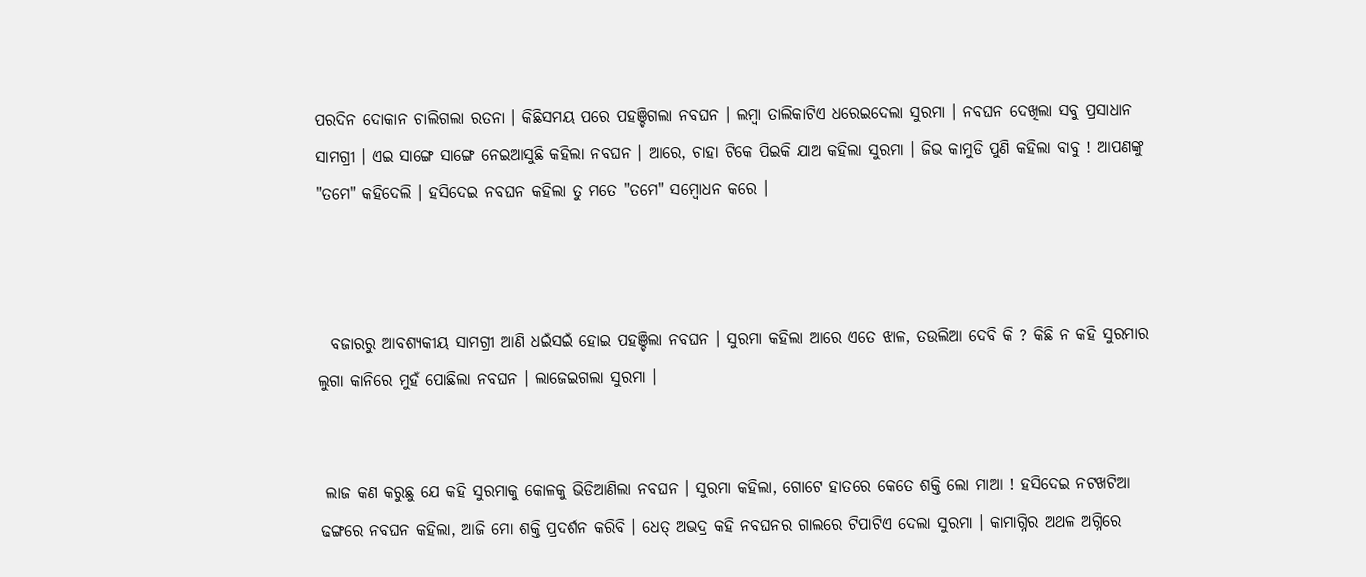ପରଦିନ ଦୋକାନ ଚାଲିଗଲା ରତନା । କିଛିସମୟ ପରେ ପହଞ୍ଚିଗଲା ନବଘନ । ଲମ୍ୱା ତାଲିକାଟିଏ ଧରେଇଦେଲା ସୁରମା । ନବଘନ ଦେଖିଲା ସବୁ ପ୍ରସାଧାନ ସାମଗ୍ରୀ । ଏଇ ସାଙ୍ଗେ ସାଙ୍ଗେ ନେଇଆସୁଛି କହିଲା ନବଘନ । ଆରେ, ଚାହା ଟିକେ ପିଇକି ଯାଅ କହିଲା ସୁରମା । ଜିଭ କାମୁଡି ପୁଣି କହିଲା ବାବୁ ! ଆପଣଙ୍କୁ "ତମେ" କହିଦେଲି । ହସିଦେଇ ନବଘନ କହିଲା ତୁ ମତେ "ତମେ" ସମ୍ୱୋଧନ କରେ ।



  ବଜାରରୁ ଆବଶ୍ୟକୀୟ ସାମଗ୍ରୀ ଆଣି ଧଇଁସଇଁ ହୋଇ ପହଞ୍ଚିଲା ନବଘନ । ସୁରମା କହିଲା ଆରେ ଏତେ ଝାଳ, ତଉଲିଆ ଦେବି କି ? କିଛି ନ କହି ସୁରମାର ଲୁଗା କାନିରେ ମୁହଁ ପୋଛିଲା ନବଘନ । ଲାଜେଇଗଲା ସୁରମା ।


 ଲାଜ କଣ କରୁଛୁ ଯେ କହି ସୁରମାକୁ କୋଳକୁ ଭିଡିଆଣିଲା ନବଘନ । ସୁରମା କହିଲା, ଗୋଟେ ହାତରେ କେତେ ଶକ୍ତି ଲୋ ମାଆ ! ହସିଦେଇ ନଟଖଟିଆ ଢଙ୍ଗରେ ନବଘନ କହିଲା, ଆଜି ମୋ ଶକ୍ତି ପ୍ରଦର୍ଶନ କରିବି । ଧେତ୍ ଅଭଦ୍ର କହି ନବଘନର ଗାଲରେ ଟିପାଟିଏ ଦେଲା ସୁରମା । କାମାଗ୍ନିର ଅଥଳ ଅଗ୍ନିରେ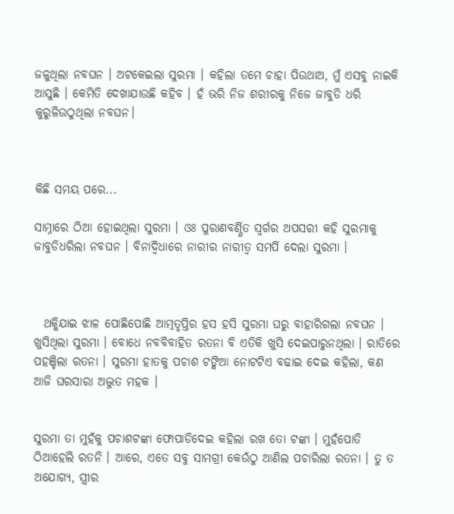ଜଳୁଥିଲା ନବଘନ । ଅଟକେଇଲା ସୁରମା । କହିଲା ତମେ ଚାହା ପିଉଥାଅ, ମୁଁ ଏସବୁ ନାଇକି ଆସୁଛି । କେମିତି ଦେଖାଯାଉଛି କହିବ । ହଁ ଭରି ନିଜ ଶରୀରକୁ ନିଜେ ଜାବୁଡି ଧରି କୁରୁଳିଉଠୁଥିଲା ନବଘନ।



କିଛି ସମୟ ପରେ...

ସାମ୍ନାରେ ଠିଆ ହୋଇଥିଲା ସୁରମା । ଓଃ ପୁରାଣବର୍ଣ୍ଣିତ ସ୍ୱର୍ଗର ଅପସରୀ କହି ସୁରମାକୁ ଜାବୁଡିଧରିଲା ନବଘନ । ବିନାଦ୍ୱିଧାରେ ନାରୀର ନାରୀତ୍ୱ ସମର୍ପି ଦେଲା ସୁରମା ।



  ଥକ୍କିଯାଇ ଝାଳ ପୋଛିପୋଛି ଆତ୍ମତୃପ୍ତିର ହସ ହସି ସୁରମା ଘରୁ ବାହାରିଗଲା ନବଘନ । ଖୁସିଥିଲା ସୁରମା । ବୋଧେ ନବବିବାହିତ ରତନା ବି ଏତିକି ଖୁସି ଦେଇପାରୁନଥିଲା । ରାତିରେ ପହଞ୍ଚିଲା ରତନା । ସୁରମା ହାତକୁ ପଚାଶ ଟଙ୍କିଆ ନୋଟଟିଏ ବଢାଇ ଦେଇ କହିଲା, କଣ ଆଜି ଘରସାରା ଅଦ୍ଭୁତ ମହକ ।


ସୁରମା ତା ମୁହଁକୁ ପଚାଶଟଙ୍କା ଫୋପାଡିଦେଇ କହିଲା ରଖ ତୋ ଟଙ୍କା । ମୁହଁପୋତି ଠିଆହେଲି ରତନି । ଆରେ, ଏତେ ସବୁ ସାମଗ୍ରୀ କେଉଁଠୁ ଆଣିଲ ପଚାରିଲା ରତନା । ତୁ ତ ଅଯୋଗ୍ୟ, ସ୍ତ୍ରୀର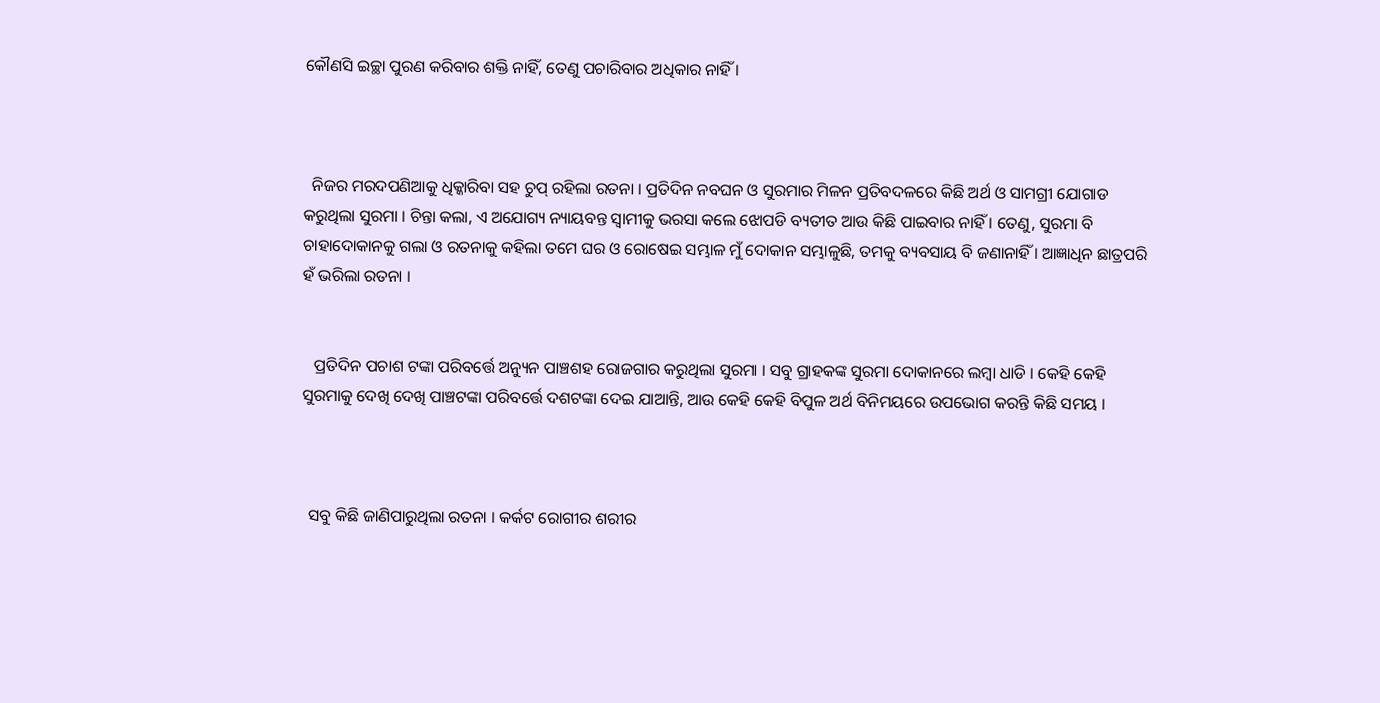କୌଣସି ଇଚ୍ଛା ପୁରଣ କରିବାର ଶକ୍ତି ନାହିଁ, ତେଣୁ ପଚାରିବାର ଅଧିକାର ନାହିଁ ।



  ନିଜର ମରଦପଣିଆକୁ ଧିକ୍କାରିବା ସହ ଚୁପ୍ ରହିଲା ରତନା । ପ୍ରତିଦିନ ନବଘନ ଓ ସୁରମାର ମିଳନ ପ୍ରତିବଦଳରେ କିଛି ଅର୍ଥ ଓ ସାମଗ୍ରୀ ଯୋଗାଡ କରୁଥିଲା ସୁରମା । ଚିନ୍ତା କଲା, ଏ ଅଯୋଗ୍ୟ ନ୍ୟାୟବନ୍ତ ସ୍ୱାମୀକୁ ଭରସା କଲେ ଝୋପଡି ବ୍ୟତୀତ ଆଉ କିଛି ପାଇବାର ନାହିଁ । ତେଣୁ, ସୁରମା ବି ଚାହାଦୋକାନକୁ ଗଲା ଓ ରତନାକୁ କହିଲା ତମେ ଘର ଓ ରୋଷେଇ ସମ୍ଭାଳ ମୁଁ ଦୋକାନ ସମ୍ଭାଳୁଛି, ତମକୁ ବ୍ୟବସାୟ ବି ଜଣାନାହିଁ । ଆଜ୍ଞାଧିନ ଛାତ୍ରପରି ହଁ ଭରିଲା ରତନା ।


   ପ୍ରତିଦିନ ପଚାଶ ଟଙ୍କା ପରିବର୍ତ୍ତେ ଅନ୍ୟୁନ ପାଞ୍ଚଶହ ରୋଜଗାର କରୁଥିଲା ସୁରମା । ସବୁ ଗ୍ରାହକଙ୍କ ସୁରମା ଦୋକାନରେ ଲମ୍ବା ଧାଡି । କେହି କେହି ସୁରମାକୁ ଦେଖି ଦେଖି ପାଞ୍ଚଟଙ୍କା ପରିବର୍ତ୍ତେ ଦଶଟଙ୍କା ଦେଇ ଯାଆନ୍ତି, ଆଉ କେହି କେହି ବିପୁଳ ଅର୍ଥ ବିନିମୟରେ ଉପଭୋଗ କରନ୍ତି କିଛି ସମୟ ।



  ସବୁ କିଛି ଜାଣିପାରୁଥିଲା ରତନା । କର୍କଟ ରୋଗୀର ଶରୀର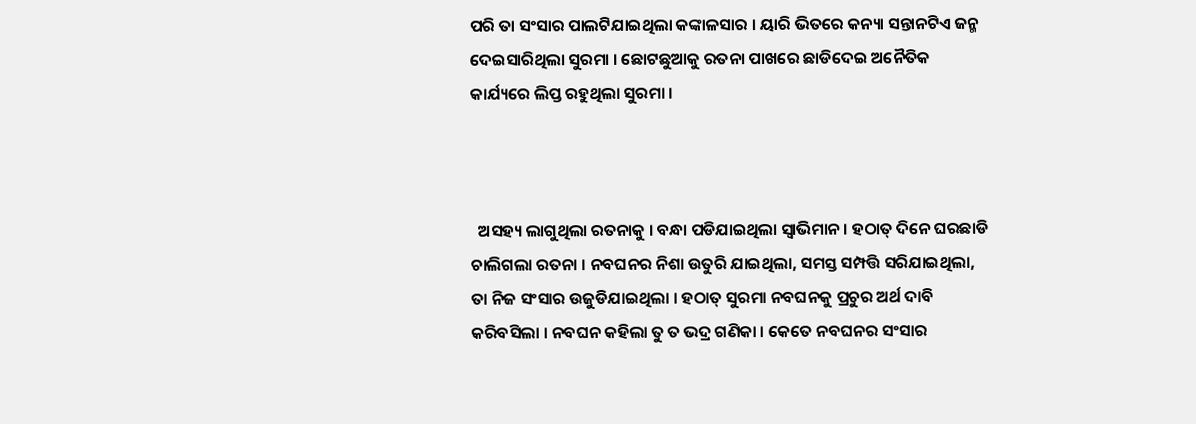ପରି ତା ସଂସାର ପାଲଟିଯାଇଥିଲା କଙ୍କାଳସାର । ୟାରି ଭିତରେ କନ୍ୟା ସନ୍ତାନଟିଏ ଜନ୍ମ ଦେଇସାରିଥିଲା ସୁରମା । ଛୋଟଛୁଆକୁ ରତନା ପାଖରେ ଛାଡିଦେଇ ଅନୈତିକ କାର୍ଯ୍ୟରେ ଲିପ୍ତ ରହୁଥିଲା ସୁରମା ।



  ଅସହ୍ୟ ଲାଗୁଥିଲା ରତନାକୁ । ବନ୍ଧା ପଡିଯାଇଥିଲା ସ୍ଵାଭିମାନ । ହଠାତ୍ ଦିନେ ଘରଛାଡି ଚାଲିଗଲା ରତନା । ନବଘନର ନିଶା ଉତୁରି ଯାଇଥିଲା, ସମସ୍ତ ସମ୍ପତ୍ତି ସରିଯାଇଥିଲା, ତା ନିଜ ସଂସାର ଉଜୁଡିଯାଇଥିଲା । ହଠାତ୍ ସୁରମା ନବଘନକୁ ପ୍ରଚୁର ଅର୍ଥ ଦାବି କରିବସିଲା । ନବଘନ କହିଲା ତୁ ତ ଭଦ୍ର ଗଣିକା । କେତେ ନବଘନର ସଂସାର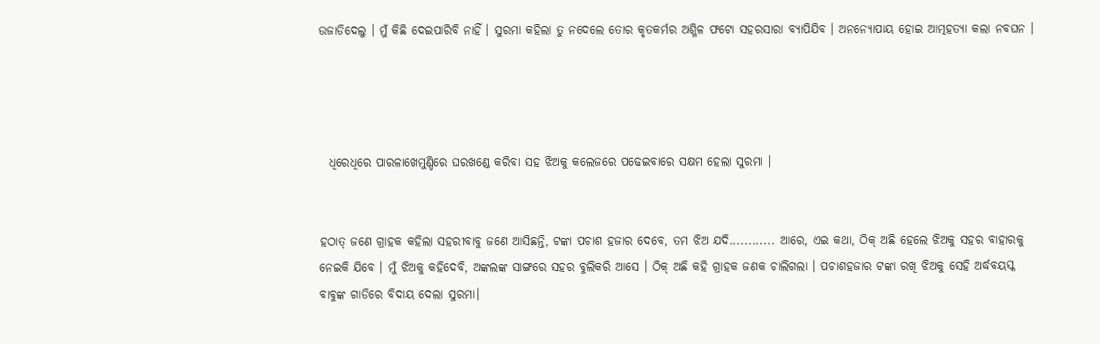ଉଜାଡିଦେଲୁ । ମୁଁ କିଛି ଦେଇପାରିବି ନାହିଁ । ସୁରମା କହିଲା ତୁ ନଦେଲେ ତୋର କୃତକର୍ମର ଅଶ୍ଳିଳ ଫଟୋ ସହରସାରା ବ୍ୟାପିଯିବ । ଅନନ୍ୟୋପାୟ ହୋଇ ଆତ୍ମହତ୍ୟା କଲା ନବଘନ ।




  ଧିରେଧିରେ ପାରଳାଖେମୁଣ୍ଡିରେ ଘରଖଣ୍ଡେ କରିବା ସହ ଝିଅକୁ କଲେଜରେ ପଢେଇବାରେ ସକ୍ଷମ ହେଲା ସୁରମା ।


ହଠାତ୍ ଜଣେ ଗ୍ରାହକ କହିଲା ସହରୀବାବୁ ଜଣେ ଆସିଛନ୍ତି, ଟଙ୍କା ପଚାଶ ହଜାର ଦେବେ, ତମ ଝିଅ ଯଦି............ ଆରେ, ଏଇ କଥା, ଠିକ୍ ଅଛି ହେଲେ ଝିଅକୁ ସହର ବାହାରକୁ ନେଇକି ଯିବେ । ମୁଁ ଝିଅକୁ କହିଦେବି, ଅଙ୍କଲଙ୍କ ସାଙ୍ଗରେ ସହର ବୁଲିକରି ଆସେ । ଠିକ୍ ଅଛି କହି ଗ୍ରାହକ ଜଣକ ଚାଲିଗଲା । ପଚାଶହଜାର ଟଙ୍କା ରଖି ଝିଅକୁ ସେହି ଅର୍ଦ୍ଧବୟସ୍କ ବାବୁଙ୍କ ଗାଡିରେ ବିଦାୟ ଦେଲା ସୁରମା।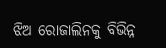ଝିଅ ରୋଜାଲିନକୁ ବିଭିନ୍ନ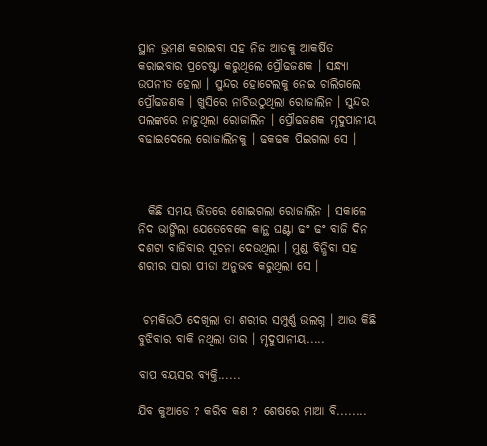ସ୍ଥାନ ଭ୍ରମଣ କରାଇବା ସହ ନିଜ ଆଡକୁ ଆକର୍ଷିତ କରାଇବାର ପ୍ରଚେଷ୍ଟା କରୁଥିଲେ ପ୍ରୌଢଜଣକ । ସନ୍ଧ୍ୟା ଉପନୀତ ହେଲା । ସୁନ୍ଦର ହୋଟେଲକୁ ନେଇ ଚାଲିଗଲେ ପ୍ରୌଢଜଣକ । ଖୁସିରେ ନାଚିଉଠୁଥିଲା ରୋଜାଲିନ । ସୁନ୍ଦର ପଲଙ୍କରେ ନାଚୁଥିଲା ରୋଜାଲିନ । ପ୍ରୌଢଜଣକ ମୃଦୁପାନୀୟ ବଢାଇଦେଲେ ରୋଜାଲିନକୁ । ଢକଢକ ପିଇଗଲା ସେ ।



  କିଛି ସମୟ ଭିତରେ ଶୋଇଗଲା ରୋଜାଲିନ । ସକାଳେ ନିଦ ଭାଙ୍ଗିଲା ଯେତେବେଳେ କାନ୍ଥ ଘଣ୍ଟା ଢଂ ଢଂ ବାଜି ଦିନ ଦଶଟା ବାଜିବାର ସୂଚନା ଦେଉଥିଲା । ମୁଣ୍ଡ ବିନ୍ଧିବା ସହ ଶରୀର ସାରା ପୀଡା ଅନୁଭବ କରୁଥିଲା ସେ ।


 ଚମକିଉଠି ଦେଖିଲା ତା ଶରୀର ସମ୍ପୁର୍ଣ୍ଣ ଉଲଗ୍ନ । ଆଉ କିଛି ବୁଝିବାର ବାକି ନଥିଲା ତାର । ମୃଦୁପାନୀୟ.....

ବାପ ବୟସର ବ୍ୟକ୍ତି......

ଯିବ କୁଆଡେ ? କରିବ କଣ ? ଶେଷରେ ମାଆ ବି........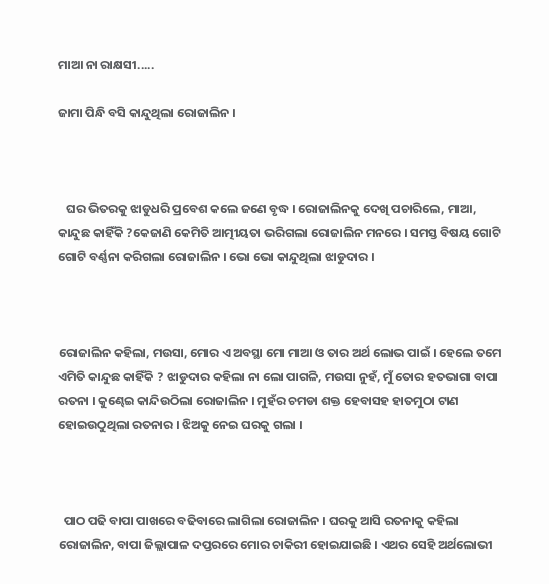ମାଆ ନା ରାକ୍ଷସୀ.....

ଜାମା ପିନ୍ଧି ବସି କାନ୍ଦୁଥିଲା ରୋଜାଲିନ ।



   ଘର ଭିତରକୁ ଝାଡୁଧରି ପ୍ରବେଶ କଲେ ଜଣେ ବୃଦ୍ଧ । ରୋଜାଲିନକୁ ଦେଖି ପଚାରିଲେ, ମାଆ, କାନ୍ଦୁଛ କାହିଁକି ?କେଜାଣି କେମିତି ଆତ୍ମୀୟତା ଭରିଗଲା ରୋଜାଲିନ ମନରେ । ସମସ୍ତ ବିଷୟ ଗୋଟି ଗୋଟି ବର୍ଣ୍ଣନା କରିଗଲା ରୋଜାଲିନ । ଭୋ ଭୋ କାନ୍ଦୁଥିଲା ଝାଡୁଦାର ।



ରୋଜାଲିନ କହିଲା, ମଉସା, ମୋର ଏ ଅବସ୍ଥା ମୋ ମାଆ ଓ ତାର ଅର୍ଥ ଲୋଭ ପାଇଁ । ହେଲେ ତମେ ଏମିତି କାନ୍ଦୁଛ କାହିଁକି ? ଝାଡୁଦାର କହିଲା ନା ଲୋ ପାଗଳି, ମଉସା ନୁହଁ, ମୁଁ ତୋର ହତଭାଗା ବାପା ରତନା । କୁଣ୍ଢେଇ କାନ୍ଦିଉଠିଲା ରୋଜାଲିନ । ମୁହଁର ଚମଡା ଶକ୍ତ ହେବାସହ ହାତମୁଠା ଟାଣ ହୋଇଉଠୁଥିଲା ରତନାର । ଝିଅକୁ ନେଇ ଘରକୁ ଗଲା ।



  ପାଠ ପଢି ବାପା ପାଖରେ ବଢିବାରେ ଲାଗିଲା ରୋଜାଲିନ । ଘରକୁ ଆସି ରତନାକୁ କହିଲା ରୋଜାଲିନ, ବାପା ଜିଲ୍ଲାପାଳ ଦପ୍ତରରେ ମୋର ଚାକିରୀ ହୋଇଯାଇଛି । ଏଥର ସେହି ଅର୍ଥଲୋଭୀ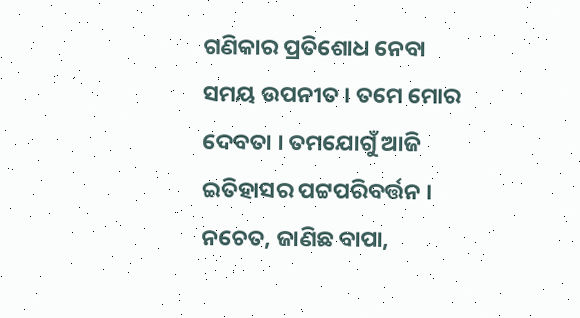ଗଣିକାର ପ୍ରତିଶୋଧ ନେବା ସମୟ ଉପନୀତ । ତମେ ମୋର ଦେବତା । ତମଯୋଗୁଁ ଆଜି ଇତିହାସର ପଟ୍ଟପରିବର୍ତ୍ତନ । ନଚେତ, ଜାଣିଛ ବାପା,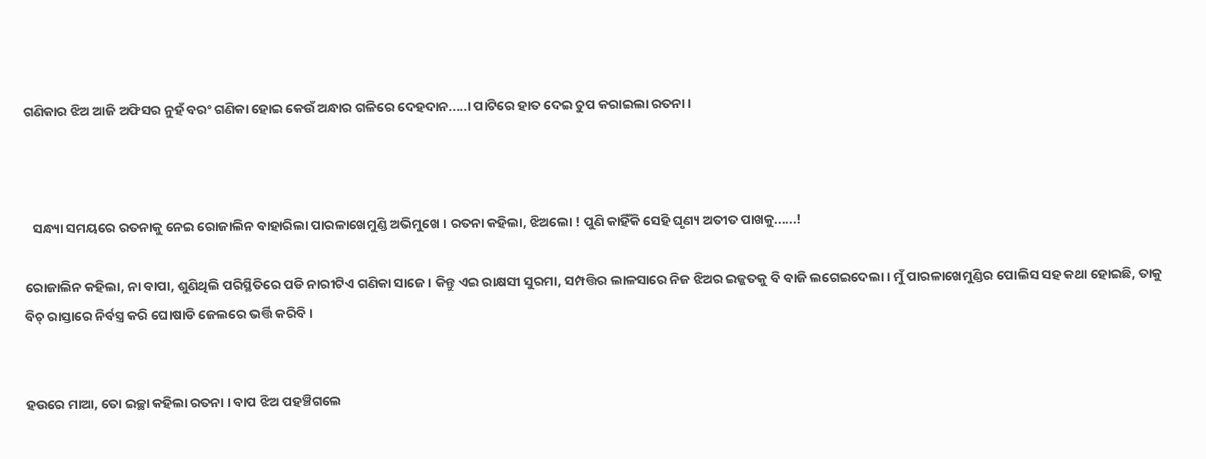ଗଣିକାର ଝିଅ ଆଜି ଅଫିସର ନୁହଁ ବରଂ ଗଣିକା ହୋଇ କେଉଁ ଅନ୍ଧାର ଗଳିରେ ଦେହଦାନ.....। ପାଟିରେ ହାତ ଦେଇ ଚୁପ କରାଇଲା ରତନା ।



   ସନ୍ଧ୍ୟା ସମୟରେ ରତନାକୁ ନେଇ ରୋଜାଲିନ ବାହାରିଲା ପାରଳାଖେମୁଣ୍ଡି ଅଭିମୁଖେ । ରତନା କହିଲା, ଝିଅଲୋ ! ପୁଣି କାହିଁକି ସେହି ଘୃଣ୍ୟ ଅତୀତ ପାଖକୁ......!

ରୋଜାଲିନ କହିଲା, ନା ବାପା, ଶୁଣିଥିଲି ପରିସ୍ଥିତିରେ ପଡି ନାରୀଟିଏ ଗଣିକା ସାଜେ । କିନ୍ତୁ ଏଇ ରାକ୍ଷସୀ ସୁରମା, ସମ୍ପତ୍ତିର ଲାଳସାରେ ନିଜ ଝିଅର ଇଜ୍ଜତକୁ ବି ବାଜି ଲଗେଇଦେଲା । ମୁଁ ପାରଳାଖେମୁଣ୍ଡିର ପୋଲିସ ସହ କଥା ହୋଇଛି, ତାକୁ ବିଚ୍ ରାସ୍ତାରେ ନିର୍ବସ୍ତ୍ର କରି ଘୋଷାଡି ଜେଲରେ ଭର୍ତ୍ତି କରିବି ।


ହଉରେ ମାଆ, ତୋ ଇଚ୍ଛା କହିଲା ରତନା । ବାପ ଝିଅ ପହଞ୍ଚିଗଲେ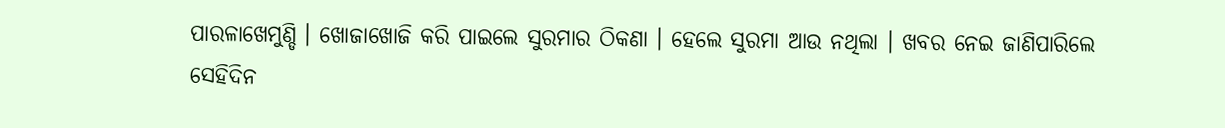ପାରଳାଖେମୁଣ୍ଡି । ଖୋଜାଖୋଜି କରି ପାଇଲେ ସୁରମାର ଠିକଣା । ହେଲେ ସୁରମା ଆଉ ନଥିଲା । ଖବର ନେଇ ଜାଣିପାରିଲେ ସେହିଦିନ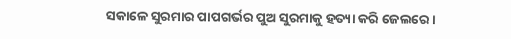ସକାଳେ ସୁରମାର ପାପଗର୍ଭର ପୁଅ ସୁରମାକୁ ହତ୍ୟା କରି ଜେଲରେ ।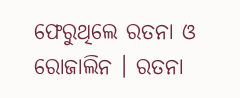ଫେରୁଥିଲେ ରତନା ଓ ରୋଜାଲିନ । ରତନା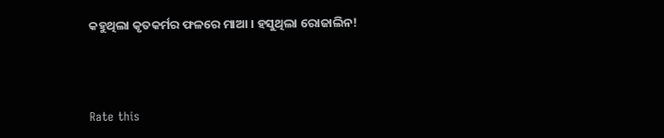କହୁଥିଲା କୃତକର୍ମର ଫଳରେ ମାଆ । ହସୁଥିଲା ରୋଜାଲିନ!



Rate this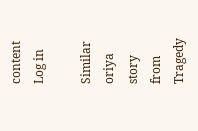content
Log in

Similar oriya story from Tragedy